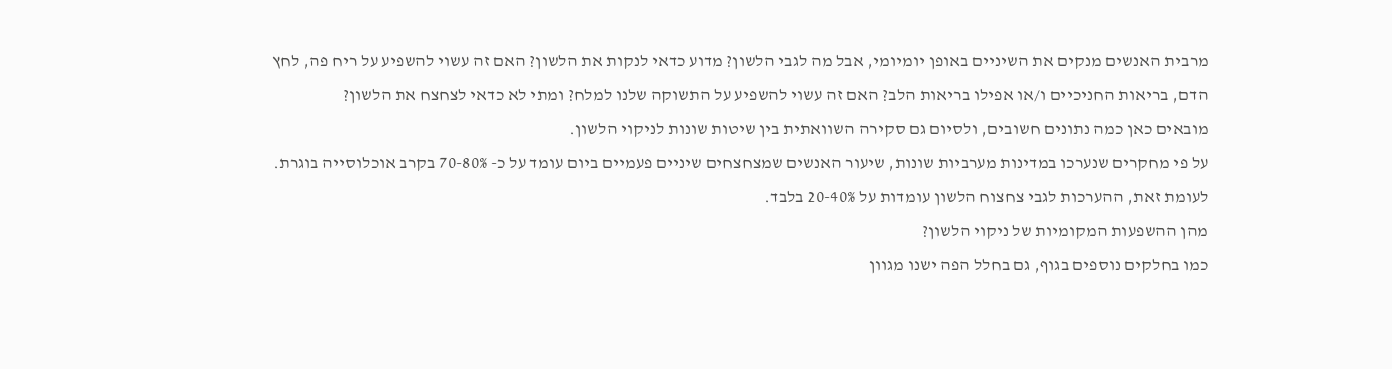מרבית האנשים מנקים את השיניים באופן יומיומי, אבל מה לגבי הלשון? מדוע כדאי לנקות את הלשון? האם זה עשוי להשפיע על ריח פה, לחץ הדם, בריאות החניכיים ו/או אפילו בריאות הלב? האם זה עשוי להשפיע על התשוקה שלנו למלח? ומתי לא כדאי לצחצח את הלשון?
מובאים כאן כמה נתונים חשובים, ולסיום גם סקירה השוואתית בין שיטות שונות לניקוי הלשון.
על פי מחקרים שנערכו במדינות מערביות שונות, שיעור האנשים שמצחצחים שיניים פעמיים ביום עומד על כ- 70-80% בקרב אוכלוסייה בוגרת.
לעומת זאת, ההערכות לגבי צחצוח הלשון עומדות על 20-40% בלבד.
מהן ההשפעות המקומיות של ניקוי הלשון?
כמו בחלקים נוספים בגוף, גם בחלל הפה ישנו מגוון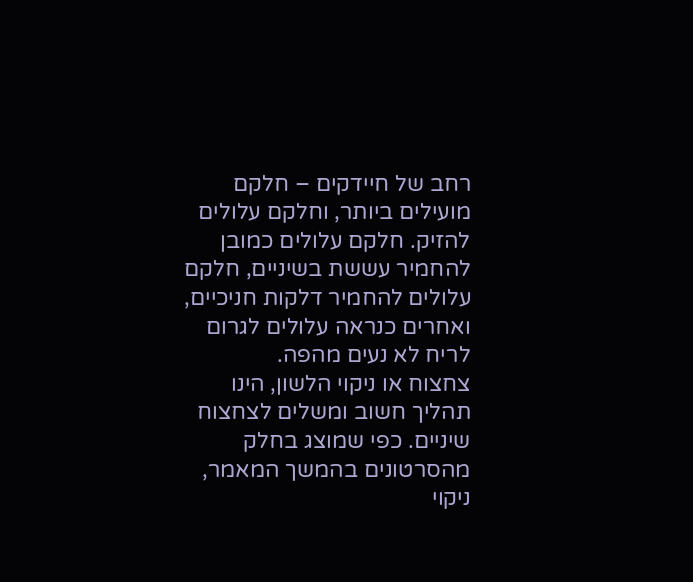רחב של חיידקים – חלקם מועילים ביותר, וחלקם עלולים להזיק. חלקם עלולים כמובן להחמיר עששת בשיניים, חלקם עלולים להחמיר דלקות חניכיים, ואחרים כנראה עלולים לגרום לריח לא נעים מהפה.
צחצוח או ניקוי הלשון, הינו תהליך חשוב ומשלים לצחצוח שיניים. כפי שמוצג בחלק מהסרטונים בהמשך המאמר, ניקוי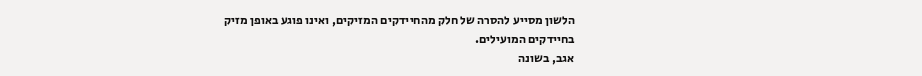הלשון מסייע להסרה של חלק מהחיידקים המזיקים, ואינו פוגע באופן מזיק בחיידקים המועילים.
אגב, בשונה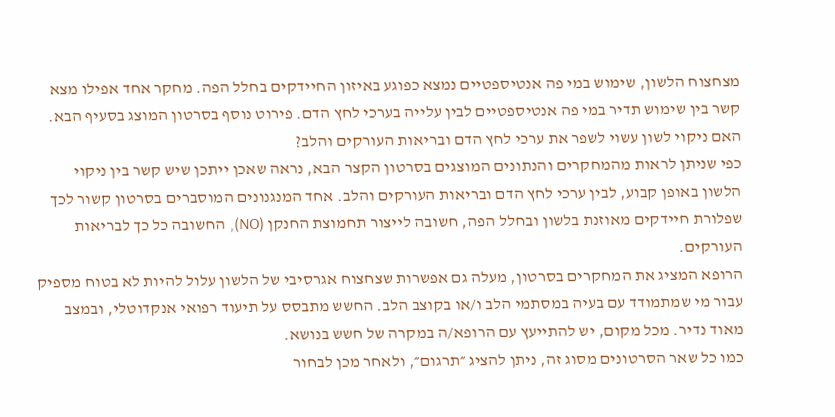מצחצוח הלשון, שימוש במי פה אנטיספטיים נמצא כפוגע באיזון החיידקים בחלל הפה. מחקר אחד אפילו מצא קשר בין שימוש תדיר במי פה אנטיספטיים לבין עלייה בערכי לחץ הדם. פירוט נוסף בסרטון המוצג בסעיף הבא.
האם ניקוי לשון עשוי לשפר את ערכי לחץ הדם ובריאות העורקים והלב?
כפי שניתן לראות מהמחקרים והנתונים המוצגים בסרטון הקצר הבא, נראה שאכן ייתכן שיש קשר בין ניקוי הלשון באופן קבוע, לבין ערכי לחץ הדם ובריאות העורקים והלב. אחד המנגנונים המוסברים בסרטון קשור לכך שפלורת חיידקים מאוזנת בלשון ובחלל הפה, חשובה לייצור תחמוצת החנקן (NO), החשובה כל כך לבריאות העורקים.
הרופא המציג את המחקרים בסרטון, מעלה גם אפשרות שצחצוח אגרסיבי של הלשון עלול להיות לא בטוח מספיק עבור מי שמתמודד עם בעיה במסתמי הלב ו/או בקוצב הלב. החשש מתבסס על תיעוד רפואי אנקדוטלי, ובמצב מאוד נדיר. מכל מקום, יש להתייעץ עם הרופא/ה במקרה של חשש בנושא.
כמו כל שאר הסרטונים מסוג זה, ניתן להציג ״תרגום״, ולאחר מכן לבחור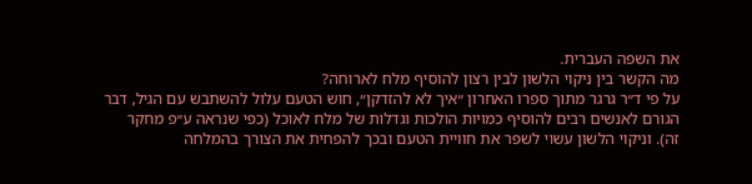את השפה העברית.
מה הקשר בין ניקוי הלשון לבין רצון להוסיף מלח לארוחה?
על פי ד״ר גרגר מתוך ספרו האחרון ״איך לא להזדקן״, חוש הטעם עלול להשתבש עם הגיל, דבר הגורם לאנשים רבים להוסיף כמויות הולכות וגדלות של מלח לאוכל (כפי שנראה ע״פ מחקר זה). וניקוי הלשון עשוי לשפר את חוויית הטעם ובכך להפחית את הצורך בהמלחה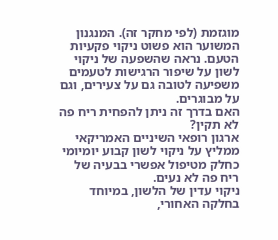מוגזמת (לפי מחקר זה). המנגנון המשוער הוא פשוט ניקוי פקעיות הטעם. נראה שהשפעה של ניקוי לשון על שיפור הרגישות לטעמים משפיעה לטובה גם על צעירים, וגם על מבוגרים.
האם בדרך זה ניתן להפחית ריח פה לא תקין?
ארגון רופאי השיניים האמריקאי ממליץ על ניקוי לשון קבוע יומיומי כחלק מטיפול אפשרי בבעיה של ריח פה לא נעים.
ניקוי עדין של הלשון, במיוחד בחלקה האחורי,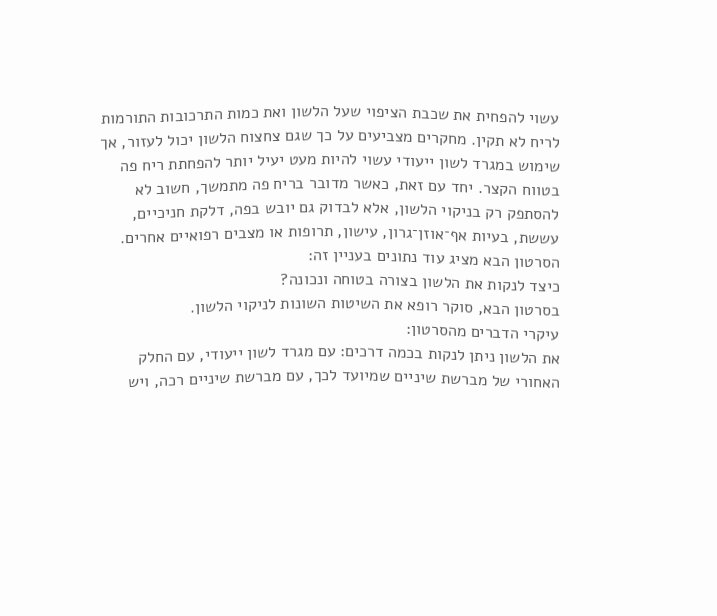עשוי להפחית את שכבת הציפוי שעל הלשון ואת כמות התרכובות התורמות לריח לא תקין. מחקרים מצביעים על כך שגם צחצוח הלשון יכול לעזור, אך שימוש במגרד לשון ייעודי עשוי להיות מעט יעיל יותר להפחתת ריח פה בטווח הקצר. יחד עם זאת, כאשר מדובר בריח פה מתמשך, חשוב לא להסתפק רק בניקוי הלשון, אלא לבדוק גם יובש בפה, דלקת חניכיים, עששת, בעיות אף־אוזן־גרון, עישון, תרופות או מצבים רפואיים אחרים.
הסרטון הבא מציג עוד נתונים בעניין זה:
כיצד לנקות את הלשון בצורה בטוחה ונכונה?
בסרטון הבא, סוקר רופא את השיטות השונות לניקוי הלשון.
עיקרי הדברים מהסרטון:
את הלשון ניתן לנקות בכמה דרכים: עם מגרד לשון ייעודי, עם החלק האחורי של מברשת שיניים שמיועד לכך, עם מברשת שיניים רכה, ויש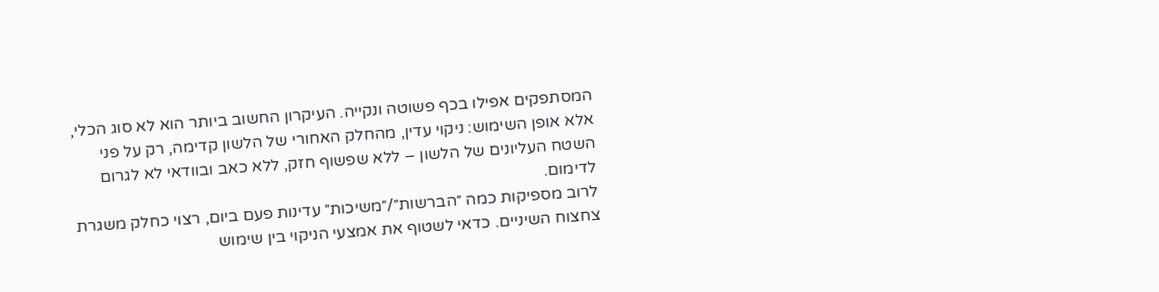המסתפקים אפילו בכף פשוטה ונקייה. העיקרון החשוב ביותר הוא לא סוג הכלי, אלא אופן השימוש: ניקוי עדין, מהחלק האחורי של הלשון קדימה, רק על פני השטח העליונים של הלשון – ללא שפשוף חזק, ללא כאב ובוודאי לא לגרום לדימום.
לרוב מספיקות כמה ״הברשות״/״משיכות״ עדינות פעם ביום, רצוי כחלק משגרת צחצוח השיניים. כדאי לשטוף את אמצעי הניקוי בין שימוש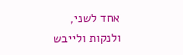אחד לשני, ולנקות ולייבש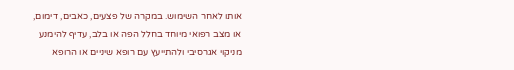אותו לאחר השימוש. במקרה של פצעים, כאבים, דימום, או מצב רפואי מיוחד בחלל הפה או בלב, עדיף להימנע מניקוי אגרסיבי ולהתייעץ עם רופא שיניים או הרופא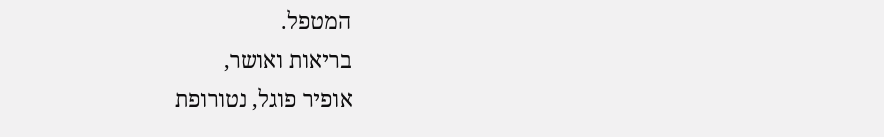המטפל.
בריאות ואושר,
אופיר פוגל, נטורופת